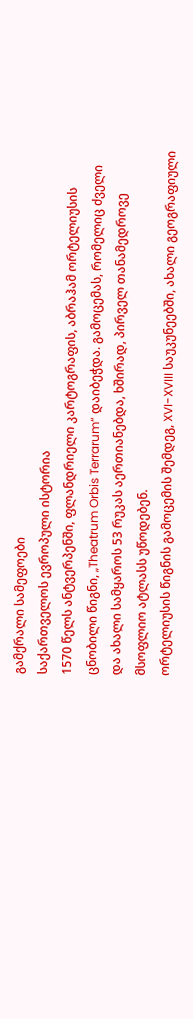გამქრალი სამეფოები
საქართველოს ევროპული ისტორია
1570 წელს ანტვერპენში, ფლანდრიელი კარტოგრაფის, აბრაჰამ ორტელიუსის ცნობილი წიგნი, „Theatrum Orbis Terrarum“ დაიბეჭდა. გამოცემას, რომელიც ძველი და ახალი სამყაროს 53 რუკას აერთიანებდა, ხშირად, პირველ თანამედროვე მსოფლიო ატლასს უწოდებენ.
ორტელიუსის წიგნის გამოცემის შემდეგ, XVI-XVIII საუკუნეებში, ახალი გეოგრაფიული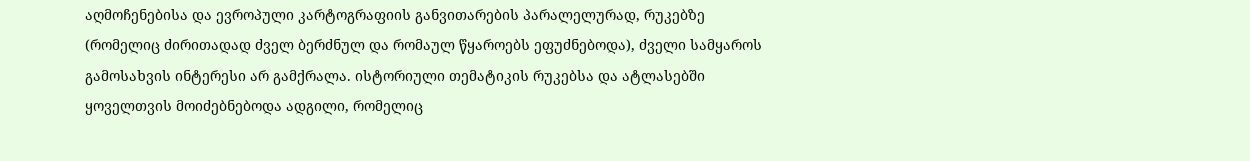აღმოჩენებისა და ევროპული კარტოგრაფიის განვითარების პარალელურად, რუკებზე (რომელიც ძირითადად ძველ ბერძნულ და რომაულ წყაროებს ეფუძნებოდა), ძველი სამყაროს გამოსახვის ინტერესი არ გამქრალა. ისტორიული თემატიკის რუკებსა და ატლასებში ყოველთვის მოიძებნებოდა ადგილი, რომელიც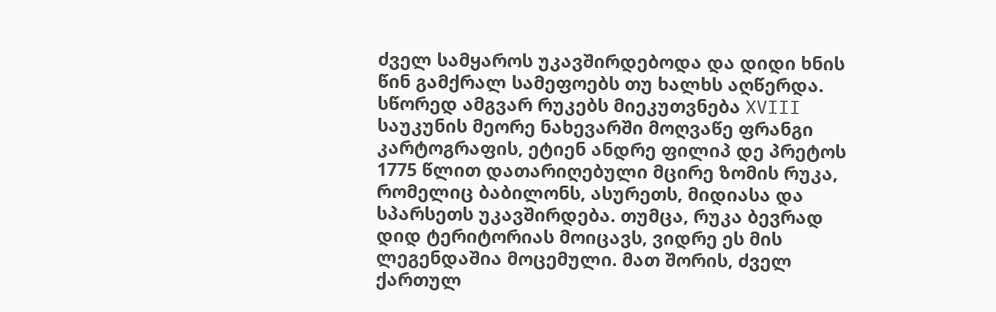ძველ სამყაროს უკავშირდებოდა და დიდი ხნის წინ გამქრალ სამეფოებს თუ ხალხს აღწერდა.
სწორედ ამგვარ რუკებს მიეკუთვნება XVIII საუკუნის მეორე ნახევარში მოღვაწე ფრანგი კარტოგრაფის, ეტიენ ანდრე ფილიპ დე პრეტოს 1775 წლით დათარიღებული მცირე ზომის რუკა, რომელიც ბაბილონს, ასურეთს, მიდიასა და სპარსეთს უკავშირდება. თუმცა, რუკა ბევრად დიდ ტერიტორიას მოიცავს, ვიდრე ეს მის ლეგენდაშია მოცემული. მათ შორის, ძველ ქართულ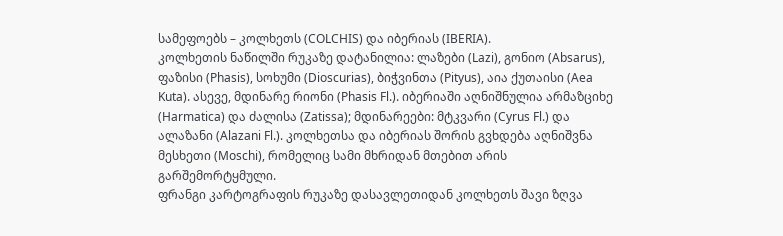სამეფოებს – კოლხეთს (COLCHIS) და იბერიას (IBERIA).
კოლხეთის ნაწილში რუკაზე დატანილია: ლაზები (Lazi), გონიო (Absarus), ფაზისი (Phasis), სოხუმი (Dioscurias), ბიჭვინთა (Pityus), აია ქუთაისი (Aea Kuta). ასევე, მდინარე რიონი (Phasis Fl.). იბერიაში აღნიშნულია არმაზციხე (Harmatica) და ძალისა (Zatissa); მდინარეები: მტკვარი (Cyrus Fl.) და ალაზანი (Alazani Fl.). კოლხეთსა და იბერიას შორის გვხდება აღნიშვნა მესხეთი (Moschi), რომელიც სამი მხრიდან მთებით არის გარშემორტყმული.
ფრანგი კარტოგრაფის რუკაზე დასავლეთიდან კოლხეთს შავი ზღვა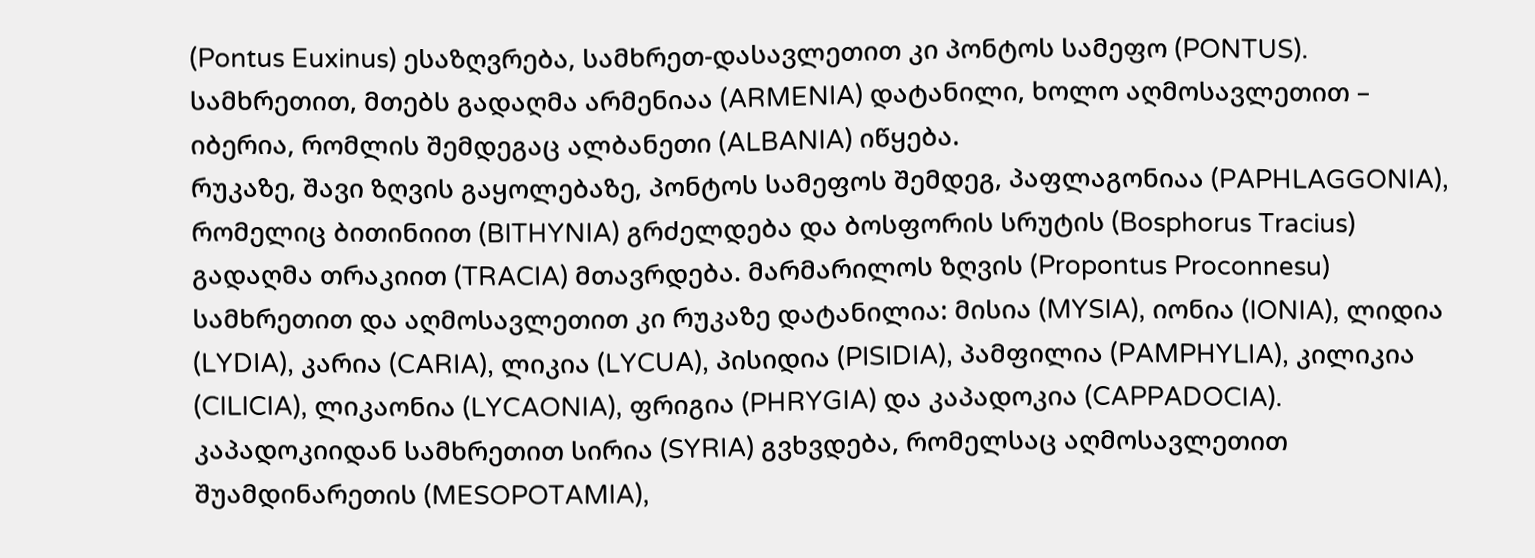(Pontus Euxinus) ესაზღვრება, სამხრეთ-დასავლეთით კი პონტოს სამეფო (PONTUS). სამხრეთით, მთებს გადაღმა არმენიაა (ARMENIA) დატანილი, ხოლო აღმოსავლეთით – იბერია, რომლის შემდეგაც ალბანეთი (ALBANIA) იწყება.
რუკაზე, შავი ზღვის გაყოლებაზე, პონტოს სამეფოს შემდეგ, პაფლაგონიაა (PAPHLAGGONIA), რომელიც ბითინიით (BITHYNIA) გრძელდება და ბოსფორის სრუტის (Bosphorus Tracius) გადაღმა თრაკიით (TRACIA) მთავრდება. მარმარილოს ზღვის (Propontus Proconnesu) სამხრეთით და აღმოსავლეთით კი რუკაზე დატანილია: მისია (MYSIA), იონია (IONIA), ლიდია (LYDIA), კარია (CARIA), ლიკია (LYCUA), პისიდია (PISIDIA), პამფილია (PAMPHYLIA), კილიკია (CILICIA), ლიკაონია (LYCAONIA), ფრიგია (PHRYGIA) და კაპადოკია (CAPPADOCIA).
კაპადოკიიდან სამხრეთით სირია (SYRIA) გვხვდება, რომელსაც აღმოსავლეთით შუამდინარეთის (MESOPOTAMIA),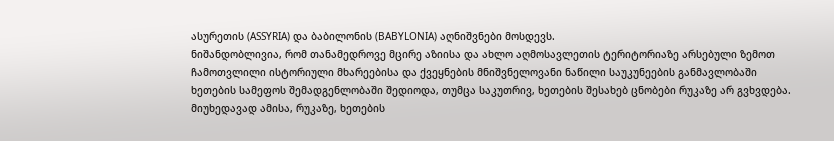ასურეთის (ASSYRIA) და ბაბილონის (BABYLONIA) აღნიშვნები მოსდევს.
ნიშანდობლივია, რომ თანამედროვე მცირე აზიისა და ახლო აღმოსავლეთის ტერიტორიაზე არსებული ზემოთ ჩამოთვლილი ისტორიული მხარეებისა და ქვეყნების მნიშვნელოვანი ნაწილი საუკუნეების განმავლობაში ხეთების სამეფოს შემადგენლობაში შედიოდა, თუმცა საკუთრივ, ხეთების შესახებ ცნობები რუკაზე არ გვხვდება. მიუხედავად ამისა, რუკაზე, ხეთების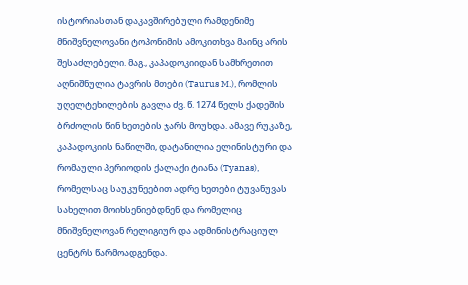ისტორიასთან დაკავშირებული რამდენიმე მნიშვნელოვანი ტოპონიმის ამოკითხვა მაინც არის შესაძლებელი. მაგ., კაპადოკიიდან სამხრეთით აღნიშნულია ტავრის მთები (Taurus M.), რომლის უღელტეხილების გავლა ძვ. წ. 1274 წელს ქადეშის ბრძოლის წინ ხეთების ჯარს მოუხდა. ამავე რუკაზე, კაპადოკიის ნაწილში, დატანილია ელინისტური და რომაული პერიოდის ქალაქი ტიანა (Tyanas), რომელსაც საუკუნეებით ადრე ხეთები ტუვანუვას სახელით მოიხსენიებდნენ და რომელიც მნიშვნელოვან რელიგიურ და ადმინისტრაციულ ცენტრს წარმოადგენდა.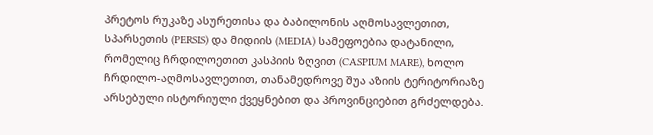პრეტოს რუკაზე ასურეთისა და ბაბილონის აღმოსავლეთით, სპარსეთის (PERSIS) და მიდიის (MEDIA) სამეფოებია დატანილი, რომელიც ჩრდილოეთით კასპიის ზღვით (CASPIUM MARE), ხოლო ჩრდილო-აღმოსავლეთით, თანამედროვე შუა აზიის ტერიტორიაზე არსებული ისტორიული ქვეყნებით და პროვინციებით გრძელდება.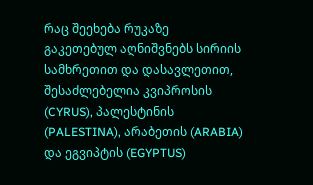რაც შეეხება რუკაზე გაკეთებულ აღნიშვნებს სირიის სამხრეთით და დასავლეთით, შესაძლებელია კვიპროსის (CYRUS), პალესტინის (PALESTINA), არაბეთის (ARABIA) და ეგვიპტის (EGYPTUS)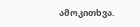ამოკითხვა.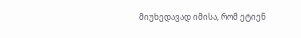მიუხედავად იმისა, რომ ეტიენ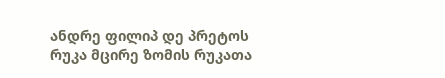ანდრე ფილიპ დე პრეტოს რუკა მცირე ზომის რუკათა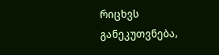რიცხვს განეკუთვნება,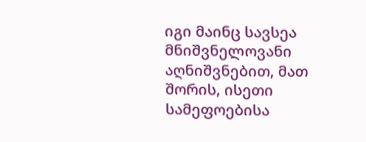იგი მაინც სავსეა მნიშვნელოვანი აღნიშვნებით, მათ შორის, ისეთი სამეფოებისა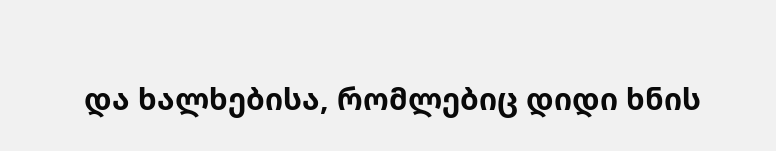და ხალხებისა, რომლებიც დიდი ხნის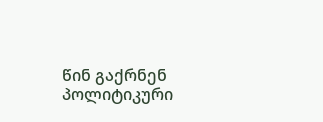წინ გაქრნენ პოლიტიკური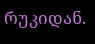რუკიდან.